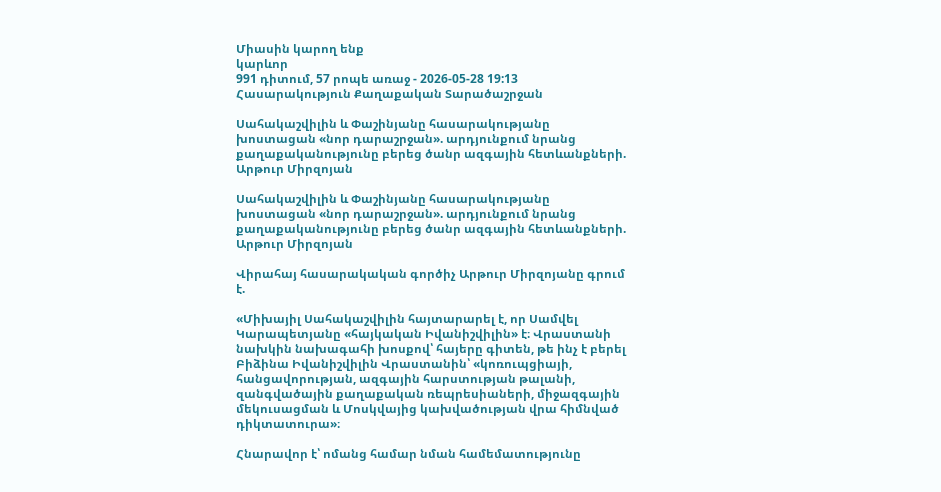Միասին կարող ենք
կարևոր
991 դիտում, 57 րոպե առաջ - 2026-05-28 19:13
Հասարակություն Քաղաքական Տարածաշրջան

Սահակաշվիլին և Փաշինյանը հասարակությանը խոստացան «նոր դարաշրջան». արդյունքում նրանց քաղաքականությունը բերեց ծանր ազգային հետևանքների. Արթուր Միրզոյան

Սահակաշվիլին և Փաշինյանը հասարակությանը խոստացան «նոր դարաշրջան». արդյունքում նրանց քաղաքականությունը բերեց ծանր ազգային հետևանքների. Արթուր Միրզոյան

Վիրահայ հասարակական գործիչ Արթուր Միրզոյանը գրում է.

«Միխայիլ Սահակաշվիլին հայտարարել է, որ Սամվել Կարապետյանը «հայկական Իվանիշվիլին» է։ Վրաստանի նախկին նախագահի խոսքով՝ հայերը գիտեն, թե ինչ է բերել Բիձինա Իվանիշվիլին Վրաստանին՝ «կոռուպցիայի, հանցավորության, ազգային հարստության թալանի, զանգվածային քաղաքական ռեպրեսիաների, միջազգային մեկուսացման և Մոսկվայից կախվածության վրա հիմնված դիկտատուրա»։

Հնարավոր է՝ ոմանց համար նման համեմատությունը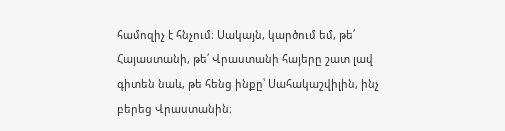համոզիչ է հնչում։ Սակայն, կարծում եմ, թե՛ Հայաստանի, թե՛ Վրաստանի հայերը շատ լավ գիտեն նաև, թե հենց ինքը՝ Սահակաշվիլին, ինչ բերեց Վրաստանին։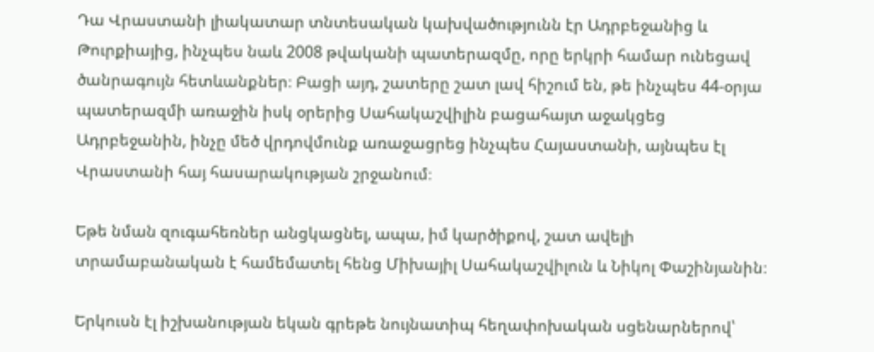Դա Վրաստանի լիակատար տնտեսական կախվածությունն էր Ադրբեջանից և Թուրքիայից, ինչպես նաև 2008 թվականի պատերազմը, որը երկրի համար ունեցավ ծանրագույն հետևանքներ։ Բացի այդ, շատերը շատ լավ հիշում են, թե ինչպես 44-օրյա պատերազմի առաջին իսկ օրերից Սահակաշվիլին բացահայտ աջակցեց Ադրբեջանին, ինչը մեծ վրդովմունք առաջացրեց ինչպես Հայաստանի, այնպես էլ Վրաստանի հայ հասարակության շրջանում։

Եթե նման զուգահեռներ անցկացնել, ապա, իմ կարծիքով, շատ ավելի տրամաբանական է համեմատել հենց Միխայիլ Սահակաշվիլուն և Նիկոլ Փաշինյանին։

Երկուսն էլ իշխանության եկան գրեթե նույնատիպ հեղափոխական սցենարներով՝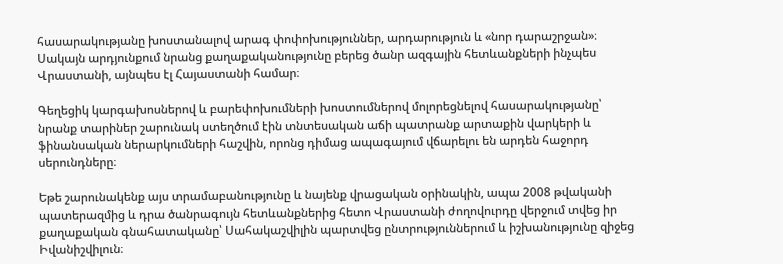հասարակությանը խոստանալով արագ փոփոխություններ, արդարություն և «նոր դարաշրջան»։ Սակայն արդյունքում նրանց քաղաքականությունը բերեց ծանր ազգային հետևանքների ինչպես Վրաստանի, այնպես էլ Հայաստանի համար։

Գեղեցիկ կարգախոսներով և բարեփոխումների խոստումներով մոլորեցնելով հասարակությանը՝ նրանք տարիներ շարունակ ստեղծում էին տնտեսական աճի պատրանք արտաքին վարկերի և ֆինանսական ներարկումների հաշվին, որոնց դիմաց ապագայում վճարելու են արդեն հաջորդ սերունդները։

Եթե շարունակենք այս տրամաբանությունը և նայենք վրացական օրինակին, ապա 2008 թվականի պատերազմից և դրա ծանրագույն հետևանքներից հետո Վրաստանի ժողովուրդը վերջում տվեց իր քաղաքական գնահատականը՝ Սահակաշվիլին պարտվեց ընտրություններում և իշխանությունը զիջեց Իվանիշվիլուն։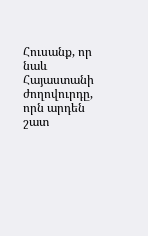Հուսանք, որ նաև Հայաստանի ժողովուրդը, որն արդեն շատ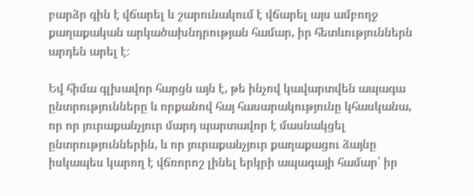բարձր գին է վճարել և շարունակում է վճարել այս ամբողջ քաղաքական արկածախնդրության համար, իր հետևություններն արդեն արել է։

Եվ հիմա գլխավոր հարցն այն է, թե ինչով կավարտվեն ապագա ընտրությունները և որքանով հայ հասարակությունը կհասկանա, որ որ յուրաքանչյուր մարդ պարտավոր է մասնակցել ընտրություններին, և որ յուրաքանչյուր քաղաքացու ձայնը իսկապես կարող է վճռորոշ լինել երկրի ապագայի համար՝ իր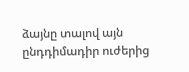ձայնը տալով այն ընդդիմադիր ուժերից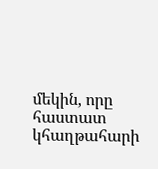մեկին, որը հաստատ կհաղթահարի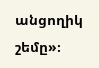անցողիկ շեմը»։